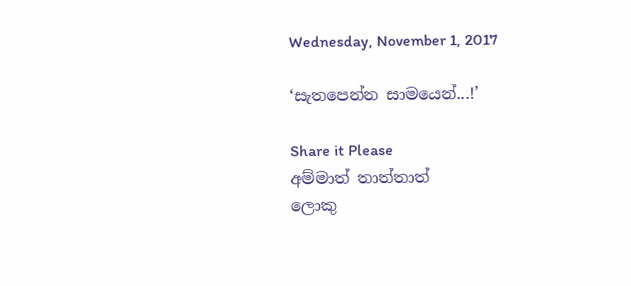Wednesday, November 1, 2017

‘සැතපෙන්න සාමයෙන්...!’

Share it Please
අම්මාත් තාත්තාත්
ලොකු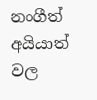නංගීත් අයියාත්
වල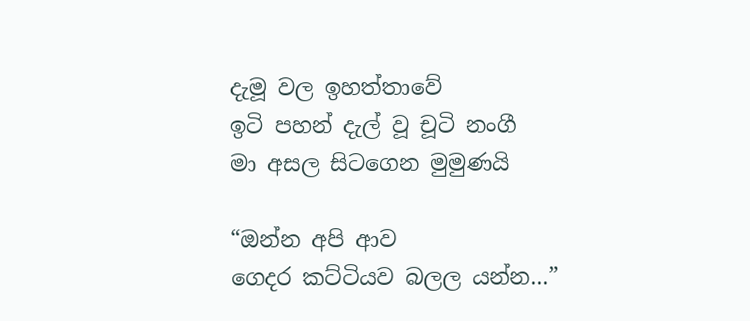දැමූ වල ඉහත්තාවේ
ඉටි පහන් දැල් වූ චූටි නංගී
මා අසල සිටගෙන මුමුණයි

“ඔන්න අපි ආව
ගෙදර කට්ටියව බලල යන්න...”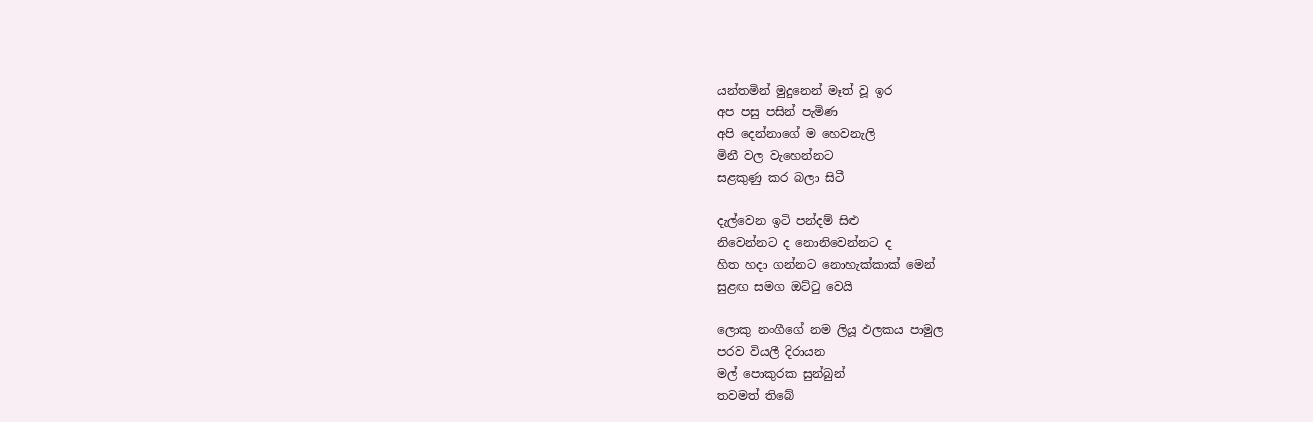යන්තමින් මුදුනෙන් මෑත් වූ ඉර
අප පසු පසින් පැමිණ
අපි දෙන්නාගේ ම හෙවනැලි
මිනී වල වැහෙන්නට
සළකුණු කර බලා සිටී

දැල්වෙන ඉටි පන්දම් සිළු
නිවෙන්නට ද නොනිවෙන්නට ද
හිත හදා ගන්නට නොහැක්කාක් මෙන්
සුළඟ සමග ඔට්ටු වෙයි

ලොකු නංගීගේ නම ලියූ ඵලකය පාමුල
පරව වියලී දිරායන
මල් පොකුරක සුන්බුන්
තවමත් තිබේ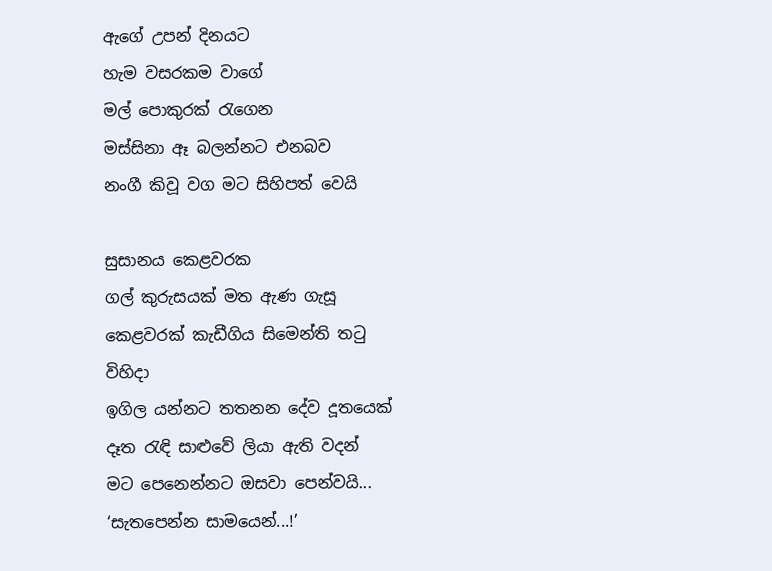ඇගේ උපන් දිනයට
හැම වසරකම වාගේ
මල් පොකුරක් රැගෙන
මස්සිනා ඈ බලන්නට එනබව
නංගී කිවූ වග මට සිහිපත් වෙයි

සුසානය කෙළවරක
ගල් කුරුසයක් මත ඇණ ගැසූ
කෙළවරක් කැඩීගිය සිමෙන්ති තටු විහිදා
ඉගිල යන්නට තතනන දේව දූතයෙක්
දෑත රැඳි සාළුවේ ලියා ඇති වදන්
මට පෙනෙන්නට ඔසවා පෙන්වයි...
‘සැතපෙන්න සාමයෙන්...!’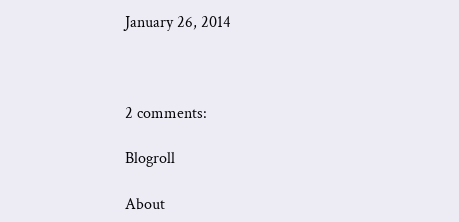January 26, 2014



2 comments:

Blogroll

About